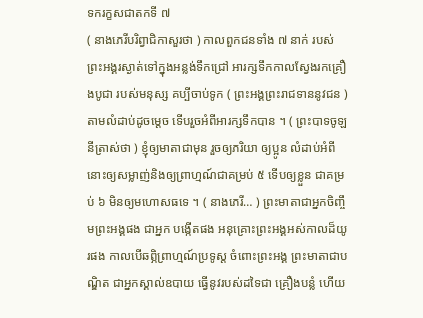ទករក្ខសជាតកទី ៧
( នាងភេរីបរិព្វាជិកាសួរថា ) កាលពួកជនទាំង ៧ នាក់ របស់ព្រះអង្គរស្ងាត់ទៅក្នុងអន្លង់ទឹកជ្រៅ អារក្សទឹកកាលស្វែងរកគ្រឿងបូជា របស់មនុស្ស គប្បីចាប់ទូក ( ព្រះអង្គព្រះរាជទាននូវជន ) តាមលំដាប់ដូចម្តេច ទើបរួចអំពីអារក្សទឹកបាន ។ ( ព្រះបាទចូឡនីត្រាស់ថា ) ខ្ញុំឲ្យមាតាជាមុន រួចឲ្យភរិយា ឲ្យប្អូន លំដាប់អំពីនោះឲ្យសម្លាញ់និងឲ្យព្រាហ្មណ៍ជាគម្រប់ ៥ ទើបឲ្យខ្លួន ជាគម្រប់ ៦ មិនឲ្យមហោសធទេ ។ ( នាងភេរី… ) ព្រះមាតាជាអ្នកចិញ្ចឹមព្រះអង្គផង ជាអ្នក បង្កើតផង អនុគ្រោះព្រះអង្គអស់កាលដ៏យូរផង កាលបើឆព្ភិព្រាហ្មណ៍ប្រទូស្ត ចំពោះព្រះអង្គ ព្រះមាតាជាបណ្ឌិត ជាអ្នកស្គាល់ឧបាយ ធ្វើនូវរបស់ដទៃជា គ្រឿងបន្លំ ហើយ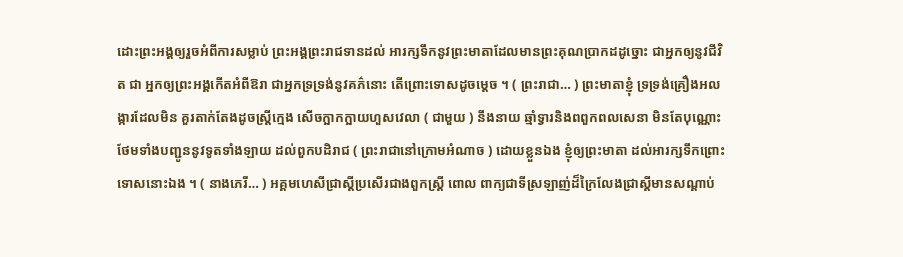ដោះព្រះអង្គឲ្យរួចអំពីការសម្លាប់ ព្រះអង្គព្រះរាជទានដល់ អារក្សទឹកនូវព្រះមាតាដែលមានព្រះគុណប្រាកដដូច្នោះ ជាអ្នកឲ្យនូវជីវិត ជា អ្នកឲ្យព្រះអង្គកើតអំពីឱរា ជាអ្នកទ្រទ្រង់នូវគភ៌នោះ តើព្រោះទោសដូចម្តេច ។ ( ព្រះរាជា… ) ព្រះមាតាខ្ញុំ ទ្រទ្រង់គ្រឿងអលង្ការដែលមិន គួរតាក់តែងដូចស្ត្រីក្មេង សើចក្អាកក្អាយហួសវេលា ( ជាមួយ ) នឹងនាយ ឆ្មាំទ្វារនិងពពួកពលសេនា មិនតែបុណ្ណោះ ថែមទាំងបញ្ជូននូវទូតទាំងឡាយ ដល់ពួកបដិរាជ ( ព្រះរាជានៅក្រោមអំណាច ) ដោយខ្លួនឯង ខ្ញុំឲ្យព្រះមាតា ដល់អារក្សទឹកព្រោះទោសនោះឯង ។ ( នាងភេរី… ) អគ្គមហេសីជ្រាស្តីប្រសើរជាងពួកស្ត្រី ពោល ពាក្យជាទីស្រឡាញ់ដ៏ក្រៃលែងជ្រាស្តីមានសណ្តាប់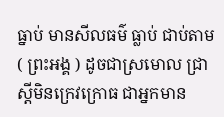ធ្នាប់ មានសីលធម៌ ធ្លាប់ ជាប់តាម ( ព្រះអង្គ ) ដូចជាស្រមោល ជ្រាស្តីមិនក្រេវក្រោធ ជាអ្នកមាន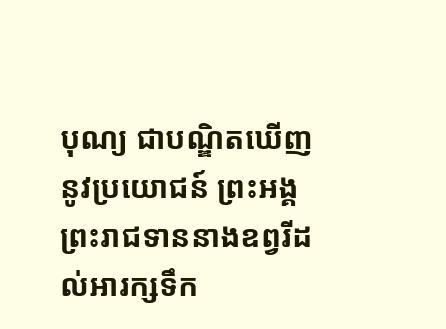បុណ្យ ជាបណ្ឌិតឃើញនូវប្រយោជន៍ ព្រះអង្គព្រះរាជទាននាងឧព្វរីដល់អារក្សទឹក